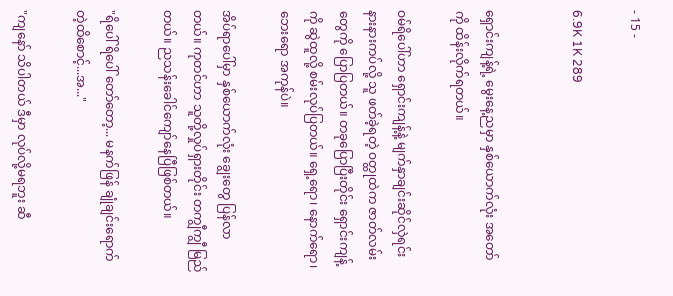- 15 -

6.9K 1K 289


ရှောင်းကျန့်ရဲ့ မွေးနေ့ညမှာ နှစ်ယောက်လုံး အတော်ကို ထိန်းလိုက်ရတယ်။

ဝမ်ရိပေါ်ဟာ ရှောင်းကျန့်နဲ့ မျက်နှာချင်းဆိုင်လှဲရင်း နားနားကပ်လို့ သူ ဖတ်ခဲ့ရတဲ့ ဝတ္ထုထဲက ဇာတ်လမ်းတွေကို ပြောပြတယ်။ တခုပြောပြီးတိုင်း ရှောင်းကျန့်ကို ဆွဲထူလို့ စမ်းလုပ်ပြတယ်။ ရှေ့ရော၊ နောက်ရော၊ ဘေးရော အကုန်ပဲ။

အိပ်ရာပေါ်မှာ နှစ်ယောက်လုံး ချွေးတွေ ပြန်လာတယ်။ ကုတင်ဟာ သူတို့လှုပ်ရှားတိုင်း တကျွီကျွီ မြည်တယ်။ ညသန်းခေါင်ကျော်နေပြီဖြစ်တယ်။

"ရိပေါ် ရိပေါ် တော်တော့... မနက်ဖြန် ချုံချင်းရောက်တဲ့ထိစောင့်...အ..."

"ကျနော် သိပါတယ် ဒီမှာ လုပ်လို့မရဘူး ဆီ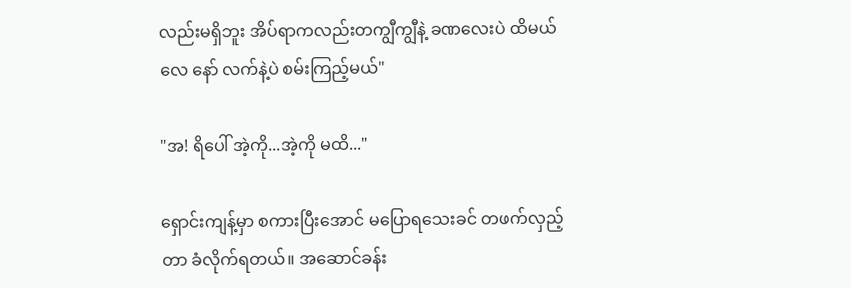လည်းမရှိဘူး အိပ်ရာကလည်းတကျွီကျွီနဲ့ ခဏလေးပဲ ထိမယ်လေ နော် လက်နဲ့ပဲ စမ်းကြည့်မယ်"

"အ! ရိပေါ် အဲ့ကို...အဲ့ကို မထိ..."

ရှောင်းကျန့်မှာ စကားပြီးအောင် မပြောရသေးခင် တဖက်လှည့်တာ ခံလိုက်ရတယ်။ အဆောင်ခန်း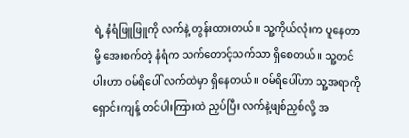ရဲ့ နံရံဖြူဖြူကို လက်နဲ့ တွန်းထားတယ်။ သူ့ကိုယ်လုံးက ပူနေတာမို့ အေးစက်တဲ့ နံရံက သက်တောင့်သက်သာ ရှိစေတယ်။ သူ့တင်ပါးဟာ ဝမ်ရိပေါ် လက်ထဲမှာ ရှိနေတယ်။ ဝမ်ရိပေါ်ဟာ သူ့အရာကို ရှောင်းကျန့် တင်ပါးကြားထဲ ညှပ်ပြီး လက်နဲ့ဖျစ်ညှစ်လို့ အ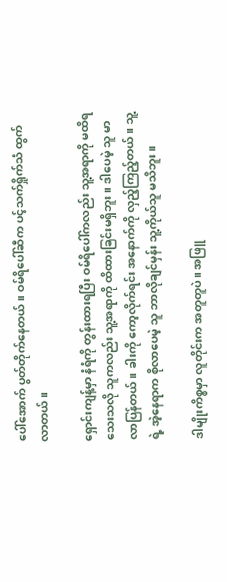ပေါ်အောက် ပွတ်တိုက်နေတယ်။ ဝမ်ရိပေါ်ဆီက ပင့်သက်ရှိုက်သံ ထွက်လာတယ်။

ရှောင်းကျန့်မှာ နံရံကို တွန်းထားရပြီး ဝမ်ရိပေါ်ကလည်း သူ့အရာကို မထိရသေးသလို သူကလည်း သူ့အရာကို ထိထားခြင်းမရှိဘူး။ ဒါပေမဲ့ သူ မာလာပြန်တယ်။ ခါးကို ကော့လိုက်ရင်း အနောက်ကို လှည့်ကြည့်တယ်။ သူ့ရဲ့ အဲ့နေရာက စိုလာပေမဲ့ သူ ဘာလိုချင်မှန်း သူ့ကိုယ်သူ မသိဘူး။

ဒါမျိုးကိစ္စမှာ လူတိုင်းက အတူတူပဲ။ အဖြူ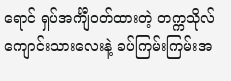ရောင် ရှပ်အင်္ကျီဝတ်ထားတဲ့ တက္ကသိုလ်ကျောင်းသားလေးနဲ့ ခပ်ကြမ်းကြမ်းအ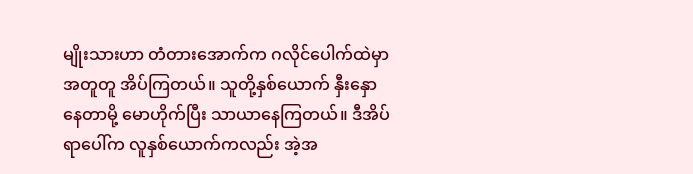မျိုးသားဟာ တံတားအောက်က ဂလိုင်ပေါက်ထဲမှာ အတူတူ အိပ်ကြတယ်။ သူတို့နှစ်ယောက် နှီးနှောနေတာမို့ မောဟိုက်ပြီး သာယာနေကြတယ်။ ဒီအိပ်ရာပေါ်က လူနှစ်ယောက်ကလည်း အဲ့အ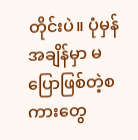တိုင်းပဲ။ ပုံမှန်အချိန်မှာ မပြောဖြစ်တဲ့စကားတွေ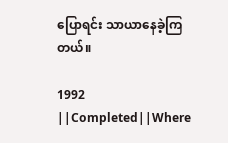ပြောရင်း သာယာနေခဲ့ကြတယ်။

1992 ||Completed||Where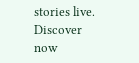stories live. Discover now